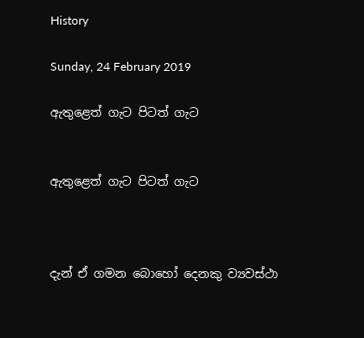History

Sunday, 24 February 2019

ඇතුළෙත් ගැට පිටත් ගැට


ඇතුළෙත් ගැට පිටත් ගැට



දැන් ඒ ගමන බොහෝ දෙනකු ව්‍යවස්ථා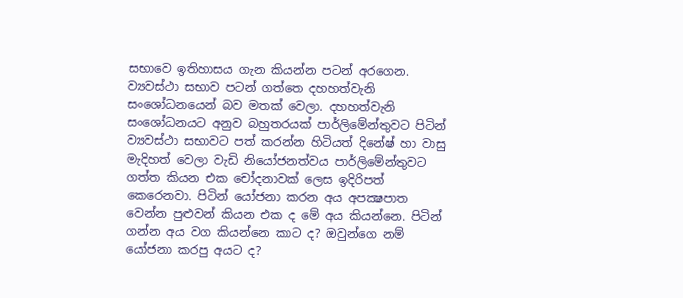සභාවෙ ඉතිහාසය ගැන කියන්න පටන් අරගෙන. ව්‍යවස්ථා සභාව පටන් ගත්තෙ දහහත්වැනි සංශෝධනයෙන් බව මතක් වෙලා. දහහත්වැනි සංශෝධනයට අනුව බහුතරයක් පාර්ලිමේන්තුවට පිටින් ව්‍යවස්ථා සභාවට පත් කරන්න හිටියත් දිනේෂ් හා වාසු මැදිහත් වෙලා වැඩි නියෝජනත්වය පාර්ලිමේන්තුවට ගත්ත කියන එක චෝදනාවක් ලෙස ඉදිරිපත් කෙරෙනවා. පිටින් යෝජනා කරන අය අපක්‍ෂපාත වෙන්න පුළුවන් කියන එක ද මේ අය කියන්නෙ. පිටින් ගන්න අය වග කියන්නෙ කාට ද? ඔවුන්ගෙ නම් යෝජනා කරපු අයට ද?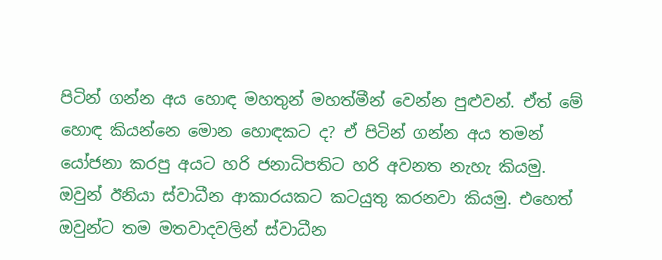පිටින් ගන්න අය හොඳ මහතුන් මහත්මීන් වෙන්න පුළුවන්. ඒත් මේ හොඳ කියන්නෙ මොන හොඳකට ද? ඒ පිටින් ගන්න අය තමන් යෝජනා කරපු අයට හරි ජනාධිපතිට හරි අවනත නැහැ කියමු. ඔවුන් ඊනියා ස්වාධීන ආකාරයකට කටයුතු කරනවා කියමු. එහෙත් ඔවුන්ට තම මතවාදවලින් ස්වාධීන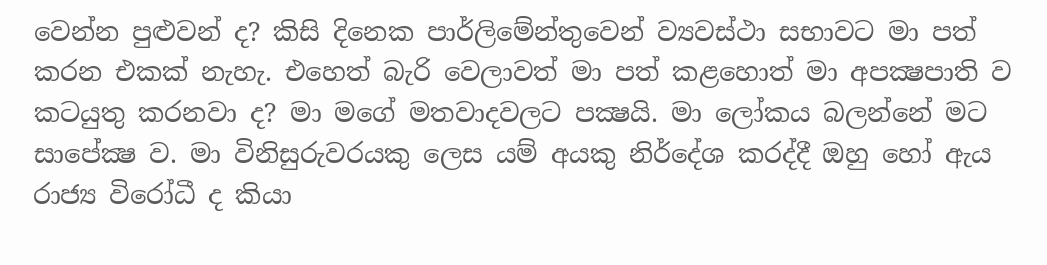වෙන්න පුළුවන් ද? කිසි දිනෙක පාර්ලිමේන්තුවෙන් ව්‍යවස්ථා සභාවට මා පත් කරන එකක් නැහැ. එහෙත් බැරි වෙලාවත් මා පත් කළහොත් මා අපක්‍ෂපාති ව කටයුතු කරනවා ද? මා මගේ මතවාදවලට පක්‍ෂයි. මා ලෝකය බලන්නේ මට සාපේක්‍ෂ ව. මා විනිසුරුවරයකු ලෙස යම් අයකු නිර්දේශ කරද්දී ඔහු හෝ ඇය රාජ්‍ය විරෝධී ද කියා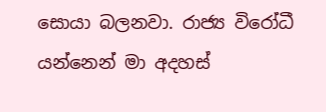සොයා බලනවා. රාජ්‍ය විරෝධී යන්නෙන් මා අදහස්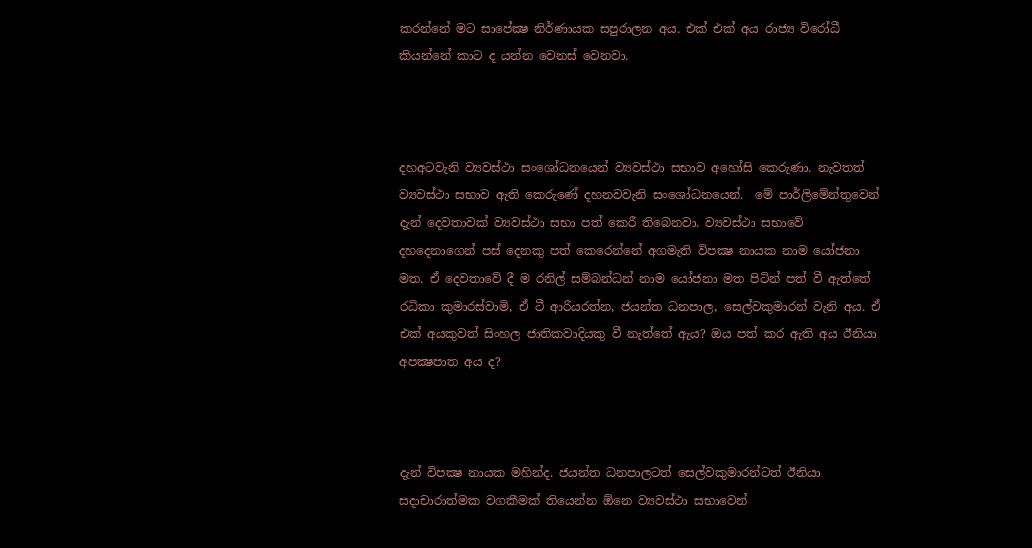කරන්නේ මට සාපේක්‍ෂ නිර්ණායක සපුරාලන අය. එක් එක් අය රාජ්‍ය විරෝධී කියන්නේ කාට ද යන්න වෙනස් වෙනවා.



දහඅටවැනි ව්‍යවස්ථා සංශෝධනයෙන් ව්‍යවස්ථා සභාව අහෝසි කෙරුණා. නැවතත් ව්‍යවස්ථා සභාව ඇති කෙරුණේ දහනවවැනි සංශෝධනයෙන්.  මේ පාර්ලිමේන්තුවෙන් දැන් දෙවතාවක් ව්‍යවස්ථා සභා පත් කෙරී තිබෙනවා. ව්‍යවස්ථා සභාවේ  දහදෙනාගෙන් පස් දෙනකු පත් කෙරෙන්නේ අගමැති විපක්‍ෂ නායක නාම යෝජනා මත. ඒ දෙවතාවේ දී ම රනිල් සම්බන්ධන් නාම යෝජනා මත පිටින් පත් වී ඇත්තේ රධිකා කුමාරස්වාමි, ඒ ටී ආරියරත්න, ජයන්ත ධනපාල, සෙල්වකුමාරන් වැනි අය. ඒ එක් අයකුවත් සිංහල ජාතිකවාදියකු වී නැත්තේ ඇය? ඔය පත් කර ඇති අය ඊනියා අපක්‍ෂපාත අය ද?



දැන් විපක්‍ෂ නායක මහින්ද. ජයන්ත ධනපාලටත් සෙල්වකුමාරන්ටත් ඊනියා සදාචාරාත්මක වගකීමක් තියෙන්න ඕනෙ ව්‍යවස්ථා සභාවෙන්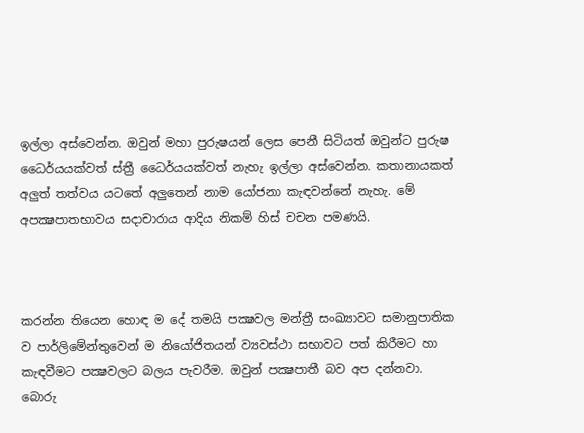ඉල්ලා අස්වෙන්න. ඔවුන් මහා පුරුෂයන් ලෙස පෙනී සිටියත් ඔවුන්ට පුරුෂ ධෛර්යයක්වත් ස්ත්‍රී ධෛර්යයක්වත් නැහැ ඉල්ලා අස්වෙන්න. කතානායකත් අලුත් තත්වය යටතේ අලුතෙන් නාම යෝජනා කැඳවන්නේ නැහැ. මේ අපක්‍ෂපාතභාවය සදාචාරාය ආදිය නිකම් හිස් චචන පමණයි.



කරන්න තියෙන හොඳ ම දේ තමයි පක්‍ෂවල මන්ත්‍රී සංඛ්‍යාවට සමානුපාතික ව පාර්ලිමේන්තුවෙන් ම නියෝජිතයන් ව්‍යවස්ථා සභාවට පත් කිරීමට හා කැඳවීමට පක්‍ෂවලට බලය පැවරීම. ඔවුන් පක්‍ෂපාතී බව අප දන්නවා. බොරු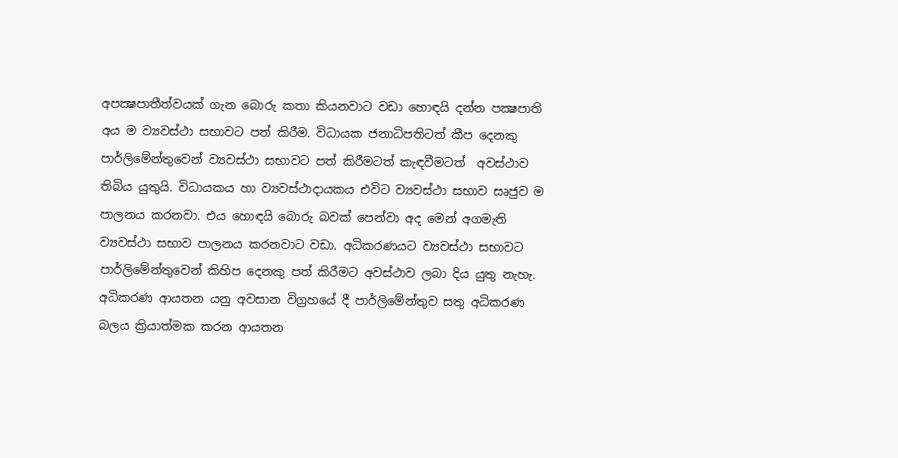අපක්‍ෂපාතීත්වයක් ගැන බොරු කතා කියනවාට වඩා හොඳයි දන්න පක්‍ෂපාති අය ම ව්‍යවස්ථා සභාවට පත් කිරීම. විධායක ජනාධිපතිටත් කීප දෙනකු පාර්ලිමේන්තුවෙන් ව්‍යවස්ථා සභාවට පත් කිරීමටත් කැඳවීමටත්  අවස්ථාව තිබිය යුතුයි. විධායකය හා ව්‍යවස්ථාදායකය එවිට ව්‍යවස්ථා සභාව සෘජුව ම පාලනය කරනවා. එය හොඳයි බොරු බවක් පෙන්වා අද මෙන් අගමැති ව්‍යවස්ථා සභාව පාලනය කරනවාට වඩා. අධිකරණයට ව්‍යවස්ථා සභාවට පාර්ලිමේන්තුවෙන් කිහිප දෙනකු පත් කිරීමට අවස්ථාව ලබා දිය යුතු නැහැ. අධිකරණ ආයතන යනු අවසාන විග්‍රහයේ දී පාර්ලිමේන්තුව සතු අධිකරණ බලය ක්‍රියාත්මක කරන ආයතන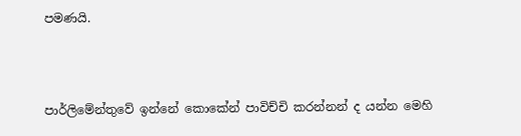පමණයි.



පාර්ලිමේන්තුවේ ඉන්නේ කොකේන් පාවිච්චි කරන්නන් ද යන්න මෙහි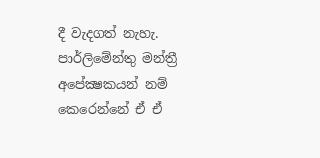දී වැදගත් නැහැ. පාර්ලිමේන්තු මන්ත්‍රී අපේක්‍ෂකයන් නම් කෙරෙන්නේ ඒ ඒ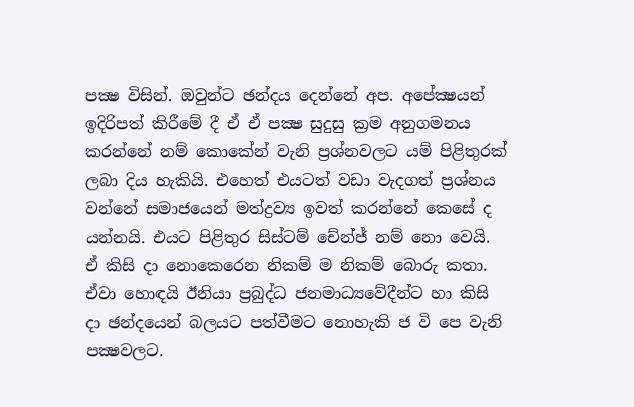පක්‍ෂ විසින්. ඔවුන්ට ඡන්දය දෙන්නේ අප. අපේක්‍ෂයන් ඉදිරිපත් කිරීමේ දී ඒ ඒ පක්‍ෂ සුදුසු ක්‍රම අනුගමනය කරන්නේ නම් කොකේන් වැනි ප්‍රශ්නවලට යම් පිළිතුරක් ලබා දිය හැකියි. එහෙත් එයටත් වඩා වැදගත් ප්‍රශ්නය වන්නේ සමාජයෙන් මත්ද්‍රව්‍ය ඉවත් කරන්නේ කෙසේ ද යන්නයි. එයට පිළිතුර සිස්ටම් චේන්ජ් නම් නො වෙයි. ඒ කිසි දා නොකෙරෙන නිකම් ම නිකම් බොරු කතා.  ඒවා හොඳයි ඊනියා ප්‍රබුද්ධ ජනමාධ්‍යවේදීන්ට හා කිසි දා ඡන්දයෙන් බලයට පත්වීමට නොහැකි ජ වි පෙ වැනි පක්‍ෂවලට.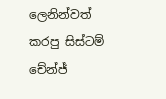ලෙනින්වත් කරපු සිස්ටම් චේන්ජ්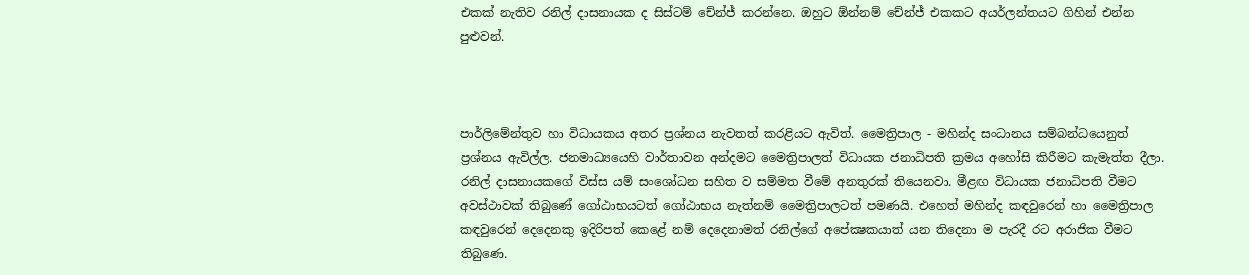එකක් නැතිව රනිල් දාසනායක ද සිස්ටම් චේන්ජ් කරන්නෙ. ඔහුට ඕන්නම් චේන්ජ් එකකට අයර්ලන්තයට ගිහින් එන්න පුළුවන්.



පාර්ලිමේන්තුව හා විධායකය අතර ප්‍රශ්නය නැවතත් කරළියට ඇවිත්. මෛත්‍රිපාල - මහින්ද සංධානය සම්බන්ධයෙනුත් ප්‍රශ්නය ඇවිල්ල. ජනමාධ්‍යයෙහි වාර්තාවන අන්දමට මෛත්‍රිපාලත් විධායක ජනාධිපති ක්‍රමය අහෝසි කිරීමට කැමැත්ත දීලා. රනිල් දාසනායකගේ විස්ස යම් සංශෝධන සහිත ව සම්මත වීමේ අනතුරක් තියෙනවා. මීළඟ විධායක ජනාධිපති වීමට අවස්ථාවක් තිබුණේ ගෝඨාභයටත් ගෝඨාභය නැත්නම් මෛත්‍රිපාලටත් පමණයි. එහෙත් මහින්ද කඳවුරෙන් හා මෛත්‍රිපාල කඳවුරෙන් දෙදෙනකු ඉදිරිපත් කෙළේ නම් දෙදෙනාමත් රනිල්ගේ අපේක්‍ෂකයාත් යන තිදෙනා ම පැරදී රට අරාජික වීමට තිබුණෙ.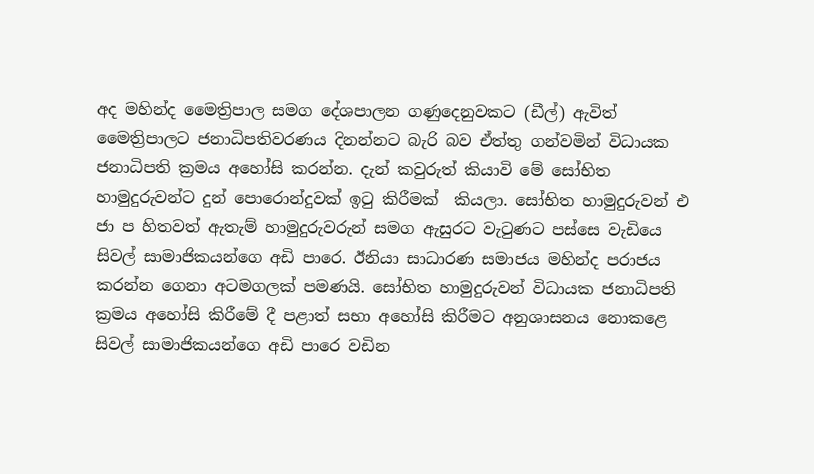අද මහින්ද මෛත්‍රිපාල සමග දේශපාලන ගණුදෙනුවකට (ඩීල්) ඇවිත් මෛත්‍රිපාලට ජනාධිපතිවරණය දිනන්නට බැරි බව ඒත්තු ගන්වමින් විධායක ජනාධිපති ක්‍රමය අහෝසි කරන්න. දැන් කවුරුත් කියාවි මේ සෝභිත හාමුදුරුවන්ට දුන් පොරොන්දුවක් ඉටු කිරීමක්  කියලා. සෝභිත හාමුදුරුවන් එ ජා ප හිතවත් ඇතැම් හාමුදුරුවරුන් සමග ඇසුරට වැටුණට පස්සෙ වැඩියෙ සිවල් සාමාජිකයන්ගෙ අඩි පාරෙ. ඊනියා සාධාරණ සමාජය මහින්ද පරාජය කරන්න ගෙනා අටමගලක් පමණයි. සෝභිත හාමුදුරුවන් විධායක ජනාධිපති ක්‍රමය අහෝසි කිරීමේ දී පළාත් සභා අහෝසි කිරීමට අනුශාසනය නොකළෙ සිවල් සාමාජිකයන්ගෙ අඩි පාරෙ වඩින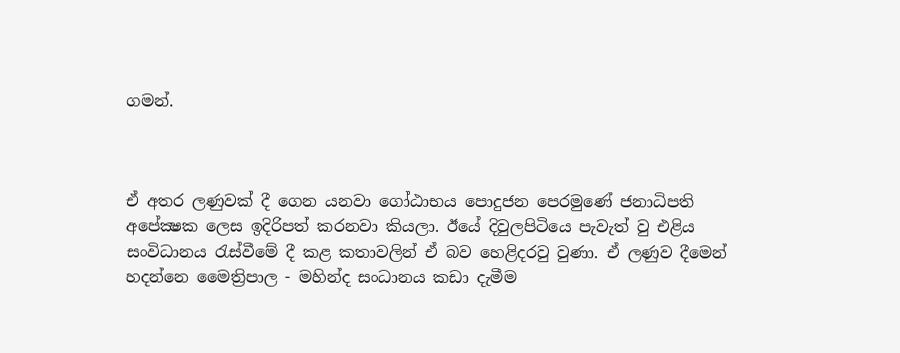ගමන්.



ඒ අතර ලණුවක් දී ගෙන යනවා ගෝඨාභය පොදුජන පෙරමුණේ ජනාධිපති අපේක්‍ෂක ලෙස ඉදිරිපත් කරනවා කියලා. ඊයේ දිවුලපිටියෙ පැවැත් වු එළිය සංවිධානය රැස්වීමේ දී කළ කතාවලින් ඒ බව හෙළිදරවු වුණා. ඒ ලණුව දීමෙන් හදන්නෙ මෛත්‍රිපාල - මහින්ද සංධානය කඩා දැමීම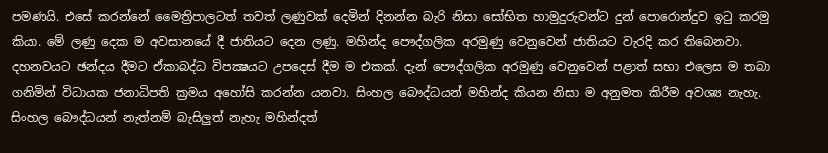පමණයි. එසේ කරන්නේ මෛත්‍රිපාලටත් තවත් ලණුවක් දෙමින් දිනන්න බැරි නිසා සෝභිත හාමුදුරුවන්ට දුන් පොරොන්දුව ඉටු කරමු කියා. මේ ලණු දෙක ම අවසානයේ දී ජාතියට දෙන ලණු. මහින්ද පෞද්ගලික අරමුණු වෙනුවෙන් ජාතියට වැරදි කර තිබෙනවා. දහනවයට ඡන්දය දීමට ඒකාබද්ධ විපක්‍ෂයට උපදෙස් දීම ම එකක්. දැන් පෞද්ගලික අරමුණු වෙනුවෙන් පළාත් සභා එලෙස ම තබා ගනිමින් විධායක ජනාධිපති ක්‍රමය අහෝසි කරන්න යනවා. සිංහල බෞද්ධයන් මහින්ද කියන නිසා ම අනුමත කිරීම අවශ්‍ය නැහැ. සිංහල බෞද්ධයන් නැත්නම් බැසිලුත් නැහැ මහින්දත්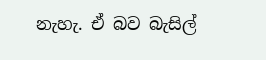නැහැ. ඒ බව බැසිල්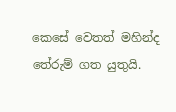කෙසේ වෙතත් මහින්ද තේරුම් ගත යුතුයි.